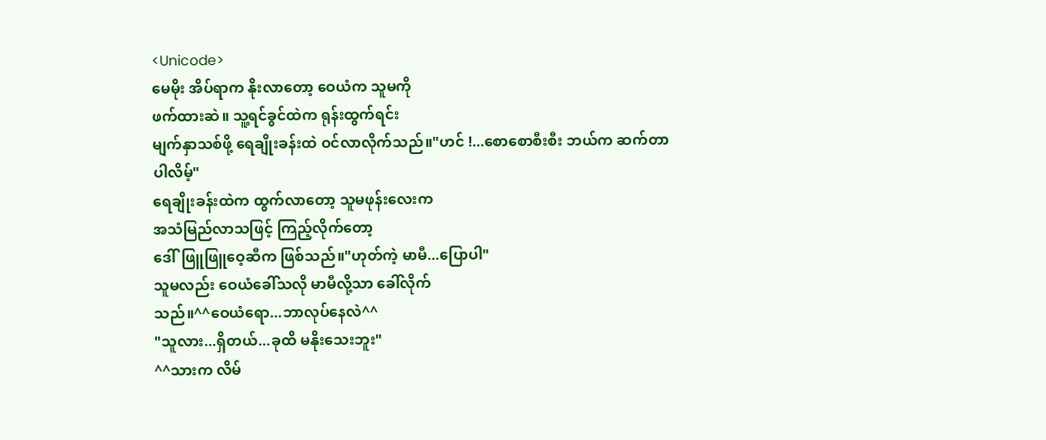<Unicode>
မေမိုး အိပ်ရာက နိုးလာတော့ ဝေယံက သူမကို
ဖက်ထားဆဲ။ သူ့ရင်ခွင်ထဲက ရုန်းထွက်ရင်း
မျက်နှာသစ်ဖို့ ရေချိုးခန်းထဲ ဝင်လာလိုက်သည်။"ဟင် !...စောစောစီးစီး ဘယ်က ဆက်တာပါလိမ့်"
ရေချိုးခန်းထဲက ထွက်လာတော့ သူမဖုန်းလေးက
အသံမြည်လာသဖြင့် ကြည့်လိုက်တော့
ဒေါ်ဖြူဖြူဝေ့ဆီက ဖြစ်သည်။"ဟုတ်ကဲ့ မာမီ...ပြောပါ"
သူမလည်း ဝေယံခေါ်သလို မာမီလို့သာ ခေါ်လိုက်
သည်။^^ဝေယံရော...ဘာလုပ်နေလဲ^^
"သူလား...ရှိတယ်...ခုထိ မနိုးသေးဘူး"
^^သားက လိမ်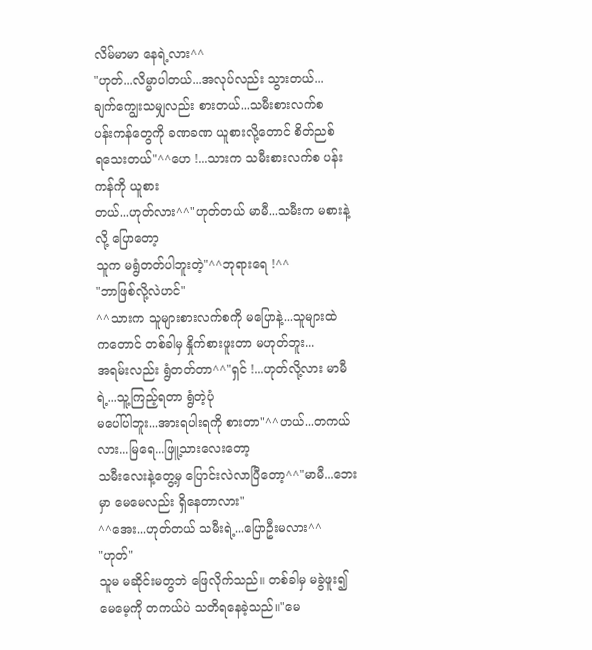လိမ်မာမာ နေရဲ့လား^^
"ဟုတ်...လိမ္မာပါတယ်...အလုပ်လည်း သွားတယ်...
ချက်ကျွေးသမျှလည်း စားတယ်...သမီးစားလက်စ
ပန်းကန်တွေကို ခဏခဏ ယူစားလို့တောင် စိတ်ညစ်
ရသေးတယ်"^^ဟေ !...သားက သမီးစားလက်စ ပန်းကန်ကို ယူစား
တယ်...ဟုတ်လား^^"ဟုတ်တယ် မာမီ...သမီးက မစားနဲ့လို့ ပြောတော့
သူက မရွံတတ်ပါဘူးတဲ့"^^ဘုရားရေ !^^
"ဘာဖြစ်လို့လဲဟင်"
^^သားက သူများစားလက်စကို မပြောနဲ့...သူများထဲ
ကတောင် တစ်ခါမှ နှိုက်စားဖူးတာ မဟုတ်ဘူး...
အရမ်းလည်း ရွံတတ်တာ^^"ရှင် !...ဟုတ်လို့လား မာမီရဲ့...သူ့ကြည့်ရတာ ရွံတဲ့ပုံ
မပေါ်ပါဘူး...အားရပါးရကို စားတာ"^^ဟယ်...တကယ်လား...မြရေ...ဖြူ့သားလေးတော့
သမီးလေးနဲ့တွေ့မှ ပြောင်းလဲလာပြီတော့^^"မာမီ...ဘေးမှာ မေမေလည်း ရှိနေတာလား"
^^အေး...ဟုတ်တယ် သမီးရဲ့...ပြောဦးမလား^^
"ဟုတ်"
သူမ မဆိုင်းမတွဘဲ ဖြေလိုက်သည်။ တစ်ခါမှ မခွဲဖူး၍
မေမေ့ကို တကယ်ပဲ သတိရနေခဲ့သည်။"မေ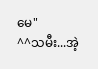မေ"
^^သမီး...အဲ့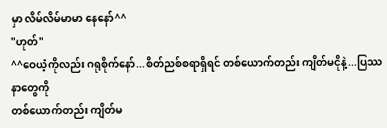မှာ လိမ်လိမ်မာမာ နေနော်^^
"ဟုတ်"
^^ဝေယံ့ကိုလည်း ဂရုစိုက်နော်...စိတ်ညစ်စရာရှိရင် တစ်ယောက်တည်း ကျိတ်မငိုနဲ့...ပြဿနာတွေကို
တစ်ယောက်တည်း ကျိတ်မ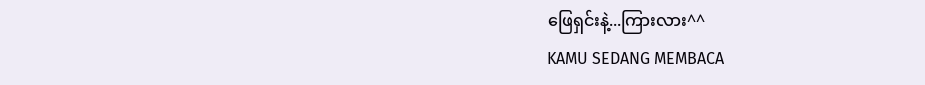ဖြေရှင်းနဲ့...ကြားလား^^
KAMU SEDANG MEMBACA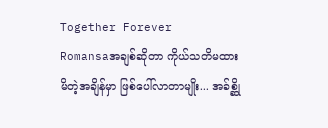Together Forever
Romansaအချစ်ဆိုတာ ကိုယ်သတိမထားမိတဲ့အချိန်မှာ ဖြစ်ပေါ်လာတာမျိုး... အခ်စ္ဆို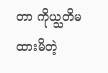တာ ကိုယ္သတိမထားမိတဲ့